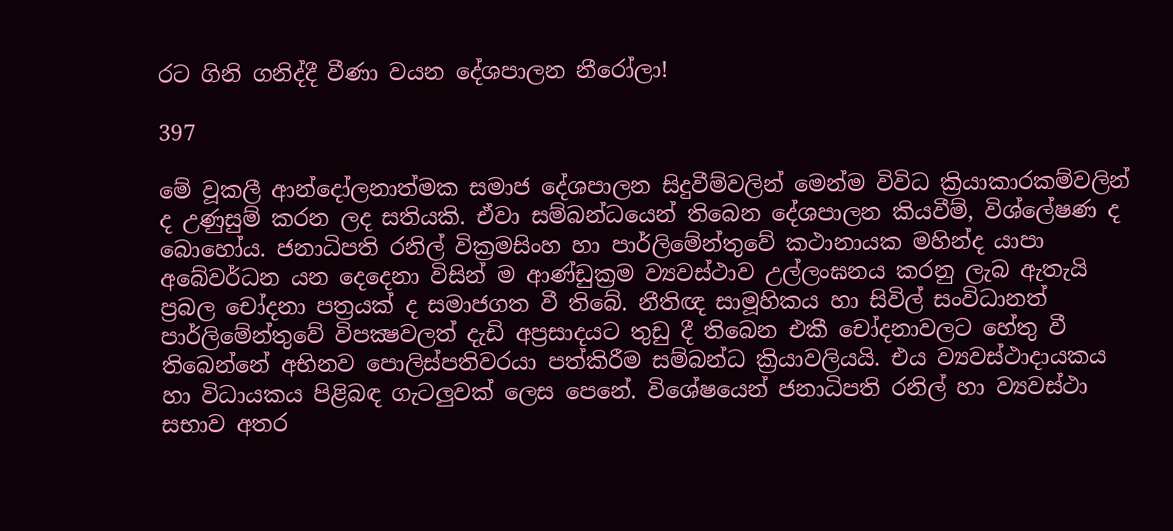රට ගිනි ගනිද්දී වීණා වයන දේශපාලන නීරෝලා!

397

මේ වූකලී ආන්දෝලනාත්මක සමාජ දේශපාලන සිදුවීම්වලින් මෙන්ම විවිධ ක්‍රියාකාරකම්වලින් ද උණුසුම් කරන ලද සතියකි. ඒවා සම්බන්ධයෙන් තිබෙන දේශපාලන කියවීම්, විශ්ලේෂණ ද බොහෝය. ජනාධිපති රනිල් වික්‍රමසිංහ හා පාර්ලිමේන්තුවේ කථානායක මහින්ද යාපා අබේවර්ධන යන දෙදෙනා විසින් ම ආණ්ඩුක්‍රම ව්‍යවස්ථාව උල්ලංඝනය කරනු ලැබ ඇතැයි ප්‍රබල චෝදනා පත්‍රයක් ද සමාජගත වී තිබේ. නීතිඥ සාමූහිකය හා සිවිල් සංවිධානත් පාර්ලිමේන්තුවේ විපක්‍ෂවලත් දැඩි අප්‍රසාදයට තුඩු දී තිබෙන එකී චෝදනාවලට හේතු වී තිබෙන්නේ අභිනව පොලිස්පතිවරයා පත්කිරීම සම්බන්ධ ක්‍රියාවලියයි. එය ව්‍යවස්ථාදායකය හා විධායකය පිළිබඳ ගැටලුවක් ලෙස පෙනේ. විශේෂයෙන් ජනාධිපති රනිල් හා ව්‍යවස්ථා සභාව අතර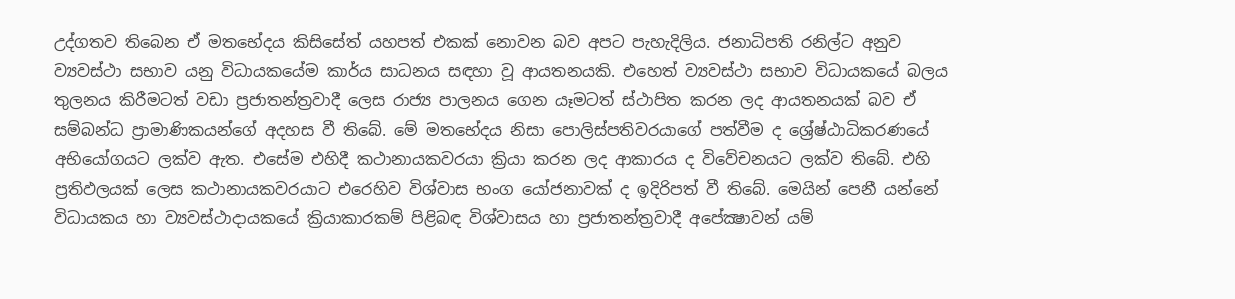උද්ගතව තිබෙන ඒ මතභේදය කිසිසේත් යහපත් එකක් නොවන බව අපට පැහැදිලිය. ජනාධිපති රනිල්ට අනුව ව්‍යවස්ථා සභාව යනු විධායකයේම කාර්ය සාධනය සඳහා වූ ආයතනයකි. එහෙත් ව්‍යවස්ථා සභාව විධායකයේ බලය තුලනය කිරීමටත් වඩා ප්‍රජාතන්ත්‍රවාදී ලෙස රාජ්‍ය පාලනය ගෙන යෑමටත් ස්ථාපිත කරන ලද ආයතනයක් බව ඒ සම්බන්ධ ප්‍රාමාණිකයන්ගේ අදහස වී තිබේ. මේ මතභේදය නිසා පොලිස්පතිවරයාගේ පත්වීම ද ශ්‍රේෂ්ඨාධිකරණයේ අභියෝගයට ලක්ව ඇත. එසේම එහිදී කථානායකවරයා ක්‍රියා කරන ලද ආකාරය ද විවේචනයට ලක්ව තිබේ. එහි ප්‍රතිඵලයක් ලෙස කථානායකවරයාට එරෙහිව විශ්වාස භංග යෝජනාවක් ද ඉදිරිපත් වී තිබේ. මෙයින් පෙනී යන්නේ විධායකය හා ව්‍යවස්ථාදායකයේ ක්‍රියාකාරකම් පිළිබඳ විශ්වාසය හා ප්‍රජාතන්ත්‍රවාදී අපේක්‍ෂාවන් යම්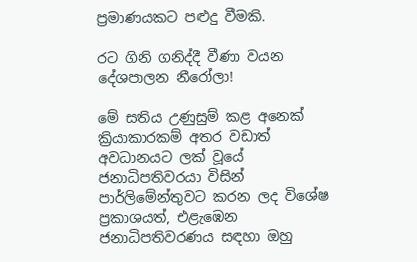ප්‍රමාණයකට පළුදු වීමකි.

රට ගිනි ගනිද්දී වීණා වයන දේශපාලන නීරෝලා!

මේ සතිය උණුසුම් කළ අනෙක් ක්‍රියාකාරකම් අතර වඩාත් අවධානයට ලක් වූයේ ජනාධිපතිවරයා විසින් පාර්ලිමේන්තුවට කරන ලද විශේෂ ප්‍රකාශයත්, එළැඹෙන ජනාධිපතිවරණය සඳහා ඔහු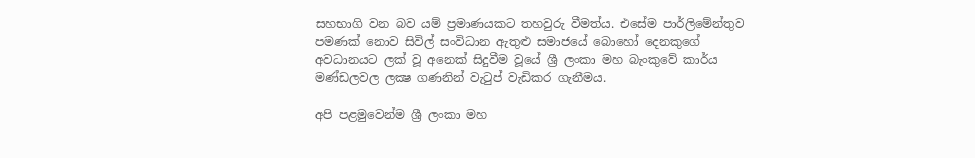සහභාගි වන බව යම් ප්‍රමාණයකට තහවුරු වීමත්ය. එසේම පාර්ලිමේන්තුව පමණක් නොව සිවිල් සංවිධාන ඇතුළු සමාජයේ බොහෝ දෙනකුගේ අවධානයට ලක් වූ අනෙක් සිදුවීම වූයේ ශ්‍රී ලංකා මහ බැංකුවේ කාර්ය මණ්ඩලවල ලක්‍ෂ ගණනින් වැටුප් වැඩිකර ගැනීමය.

අපි පළමුවෙන්ම ශ්‍රී ලංකා මහ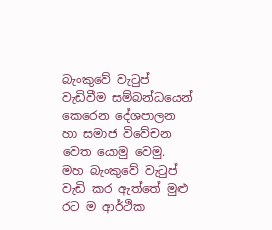බැංකුවේ වැටුප් වැඩිවීම සම්බන්ධයෙන් කෙරෙන දේශපාලන හා සමාජ විවේචන වෙත යොමු වෙමු. මහ බැංකුවේ වැටුප් වැඩි කර ඇත්තේ මුළු රට ම ආර්ථික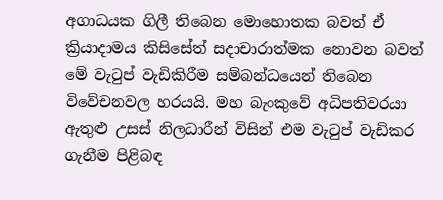අගාධයක ගිලී තිබෙන මොහොතක බවත් ඒ ක්‍රියාදාමය කිසිසේත් සදාචාරාත්මක නොවන බවත් මේ වැටුප් වැඩිකිරීම සම්බන්ධයෙන් තිබෙන විවේචනවල හරයයි. මහ බැංකුවේ අධිපතිවරයා ඇතුළු උසස් නිලධාරීන් විසින් එම වැටුප් වැඩිකර ගැනීම පිළිබඳ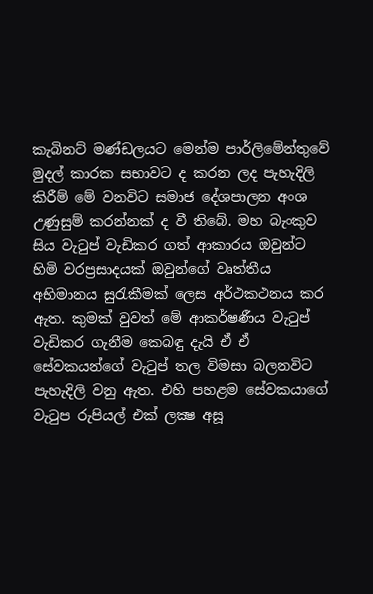කැබිනට් මණ්ඩලයට මෙන්ම පාර්ලිමේන්තුවේ මුදල් කාරක සභාවට ද කරන ලද පැහැදිලි කිරීම් මේ වනවිට සමාජ දේශපාලන අංශ උණුසුම් කරන්නක් ද වී තිබේ. මහ බැංකුව සිය වැටුප් වැඩිකර ගත් ආකාරය ඔවුන්ට හිමි වරප්‍රසාදයක් ඔවුන්ගේ වෘත්තීය අභිමානය සුරැකීමක් ලෙස අර්ථකථනය කර ඇත. කුමක් වුවත් මේ ආකර්ෂණීය වැටුප් වැඩිකර ගැනීම කෙබඳු දැයි ඒ ඒ සේවකයන්ගේ වැටුප් තල විමසා බලනවිට පැහැදිලි වනු ඇත. එහි පහළම සේවකයාගේ වැටුප රුපියල් එක් ලක්‍ෂ අසූ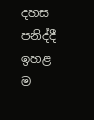දහස පනිද්දී ඉහළ ම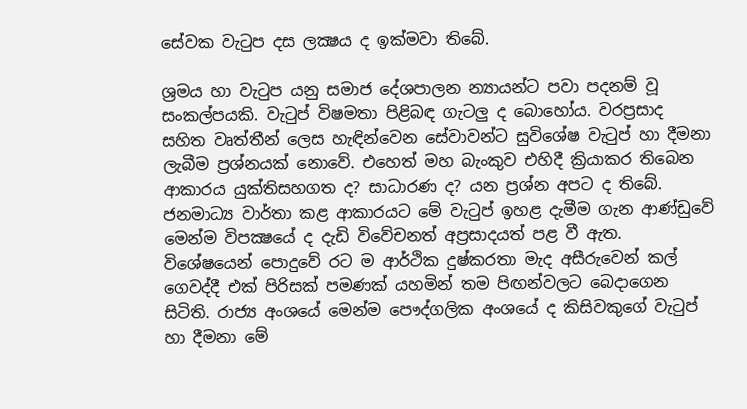සේවක වැටුප දස ලක්‍ෂය ද ඉක්මවා තිබේ.

ශ්‍රමය හා වැටුප යනු සමාජ දේශපාලන න්‍යායන්ට පවා පදනම් වූ සංකල්පයකි. වැටුප් විෂමතා පිළිබඳ ගැටලු ද බොහෝය. වරප්‍රසාද සහිත වෘත්තීන් ලෙස හැඳින්වෙන සේවාවන්ට සුවිශේෂ වැටුප් හා දීමනා ලැබීම ප්‍රශ්නයක් නොවේ. එහෙත් මහ බැංකුව එහිදී ක්‍රියාකර තිබෙන ආකාරය යුක්තිසහගත ද? සාධාරණ ද? යන ප්‍රශ්න අපට ද තිබේ. ජනමාධ්‍ය වාර්තා කළ ආකාරයට මේ වැටුප් ඉහළ දැමීම ගැන ආණ්ඩුවේ මෙන්ම විපක්‍ෂයේ ද දැඩි විවේචනත් අප්‍රසාදයත් පළ වී ඇත. විශේෂයෙන් පොදුවේ රට ම ආර්ථික දුෂ්කරතා මැද අසීරුවෙන් කල් ගෙවද්දී එක් පිරිසක් පමණක් යහමින් තම පිඟන්වලට බෙදාගෙන සිටිති. රාජ්‍ය අංශයේ මෙන්ම පෞද්ගලික අංශයේ ද කිසිවකුගේ වැටුප් හා දීමනා මේ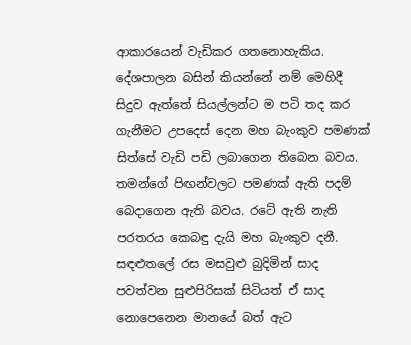ආකාරයෙන් වැඩිකර ගතනොහැකිය. දේශපාලන බසින් කියන්නේ නම් මෙහිදී සිදුව ඇත්තේ සියල්ලන්ට ම පටි තද කර ගැනීමට උපදෙස් දෙන මහ බැංකුව පමණක් සිත්සේ වැඩි පඩි ලබාගෙන තිබෙන බවය. තමන්ගේ පිඟන්වලට පමණක් ඇති පදම් බෙදාගෙන ඇති බවය. රටේ ඇති නැති පරතරය කෙබඳු දැයි මහ බැංකුව දනී. සඳළුතලේ රස මසවුළු බුදිමින් සාද පවත්වන සුළුපිරිසක් සිටියත් ඒ සාද නොපෙනෙන මානයේ බත් ඇට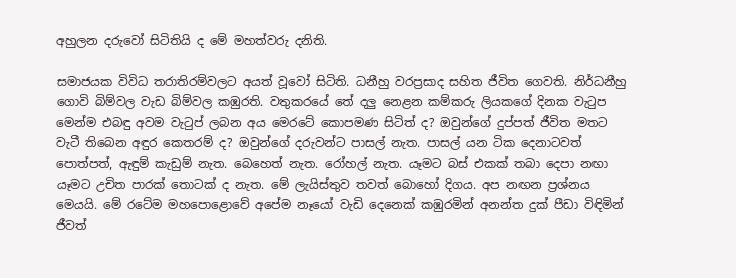අහුලන දරුවෝ සිටිතියි ද මේ මහත්වරු දනිති.

සමාජයක විවිධ තරාතිරම්වලට අයත් වූවෝ සිටිති. ධනීහු වරප්‍රසාද සහිත ජීවිත ගෙවති. නිර්ධනීහු ගොවි බිම්වල වැඩ බිම්වල කඹුරති. වතුකරයේ තේ දලු නෙළන කම්කරු ලියකගේ දිනක වැටුප මෙන්ම එබඳු අවම වැටුප් ලබන අය මෙරටේ කොපමණ සිටිත් ද? ඔවුන්ගේ දුප්පත් ජීවිත මතට වැටී තිබෙන අඳුර කෙතරම් ද? ඔවුන්ගේ දරුවන්ට පාසල් නැත. පාසල් යන ටික දෙනාටවත් පොත්පත්, ඇඳුම් කැඩුම් නැත. බෙහෙත් නැත. රෝහල් නැත. යෑමට බස් එකක් තබා දෙපා නඟා යෑමට උචිත පාරක් තොටක් ද නැත. මේ ලැයිස්තුව තවත් බොහෝ දිගය. අප නඟන ප්‍රශ්නය මෙයයි. මේ රටේම මහපොළොවේ අපේම නෑයෝ වැඩි දෙනෙක් කඹුරමින් අනන්ත දුක් පීඩා විඳිමින් ජීවත්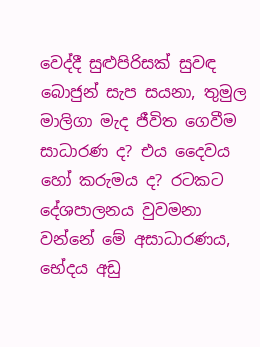වෙද්දී සුළුපිරිසක් සුවඳ බොජුන් සැප සයනා, තුමුල මාලිගා මැද ජීවිත ගෙවීම සාධාරණ ද? එය දෛවය හෝ කරුමය ද? රටකට දේශපාලනය වුවමනා වන්නේ මේ අසාධාරණය, භේදය අඩු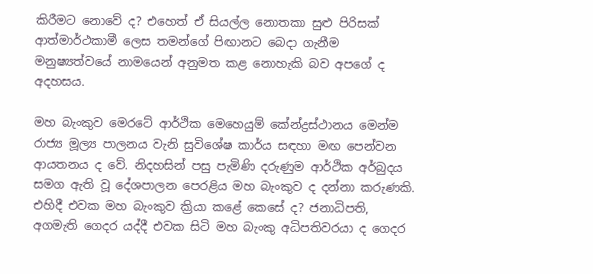කිරීමට නොවේ ද? එහෙත් ඒ සියල්ල නොතකා සුළු පිරිසක් ආත්මාර්ථකාමී ලෙස තමන්ගේ පිඟානට බෙදා ගැනීම මනුෂ්‍යත්වයේ නාමයෙන් අනුමත කළ නොහැකි බව අපගේ ද අදහසය.

මහ බැංකුව මෙරටේ ආර්ථික මෙහෙයුම් කේන්ද්‍රස්ථානය මෙන්ම රාජ්‍ය මූල්‍ය පාලනය වැනි සුවිශේෂ කාර්ය සඳහා මඟ පෙන්වන ආයතනය ද වේ. නිදහසින් පසු පැමිණි දරුණුම ආර්ථික අර්බුදය සමග ඇති වූ දේශපාලන පෙරළිය මහ බැංකුව ද දන්නා කරුණකි. එහිදී එවක මහ බැංකුව ක්‍රියා කළේ කෙසේ ද? ජනාධිපති, අගමැති ගෙදර යද්දී එවක සිටි මහ බැංකු අධිපතිවරයා ද ගෙදර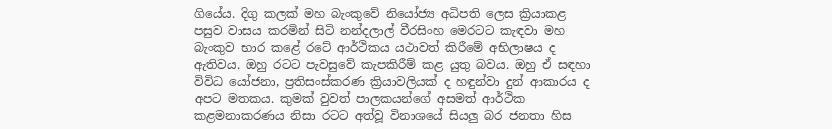ගියේය. දිගු කලක් මහ බැංකුවේ නියෝජ්‍ය අධිපති ලෙස ක්‍රියාකළ පසුව වාසය කරමින් සිටි නන්දලාල් වීරසිංහ මෙරටට කැඳවා මහ බැංකුව භාර කළේ රටේ ආර්ථිකය යථාවත් කිරීමේ අභිලාෂය ද ඇතිවය. ඔහු රටට පැවසුවේ කැපකිරීම් කළ යුතු බවය. ඔහු ඒ සඳහා විවිධ යෝජනා, ප්‍රතිසංස්කරණ ක්‍රියාවලියක් ද හඳුන්වා දුන් ආකාරය ද අපට මතකය. කුමක් වුවත් පාලකයන්ගේ අසමත් ආර්ථික කළමනාකරණය නිසා රටට අත්වූ විනාශයේ සියලු බර ජනතා හිස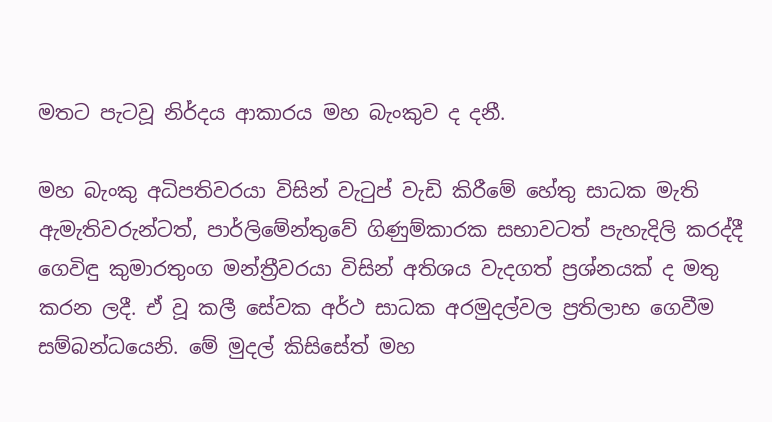මතට පැටවූ නිර්දය ආකාරය මහ බැංකුව ද දනී.

මහ බැංකු අධිපතිවරයා විසින් වැටුප් වැඩි කිරීමේ හේතු සාධක මැති ඇමැතිවරුන්ටත්, පාර්ලිමේන්තුවේ ගිණුම්කාරක සභාවටත් පැහැදිලි කරද්දී ගෙවිඳු කුමාරතුංග මන්ත්‍රීවරයා විසින් අතිශය වැදගත් ප්‍රශ්නයක් ද මතු කරන ලදී. ඒ වූ කලී සේවක අර්ථ සාධක අරමුදල්වල ප්‍රතිලාභ ගෙවීම සම්බන්ධයෙනි. මේ මුදල් කිසිසේත් මහ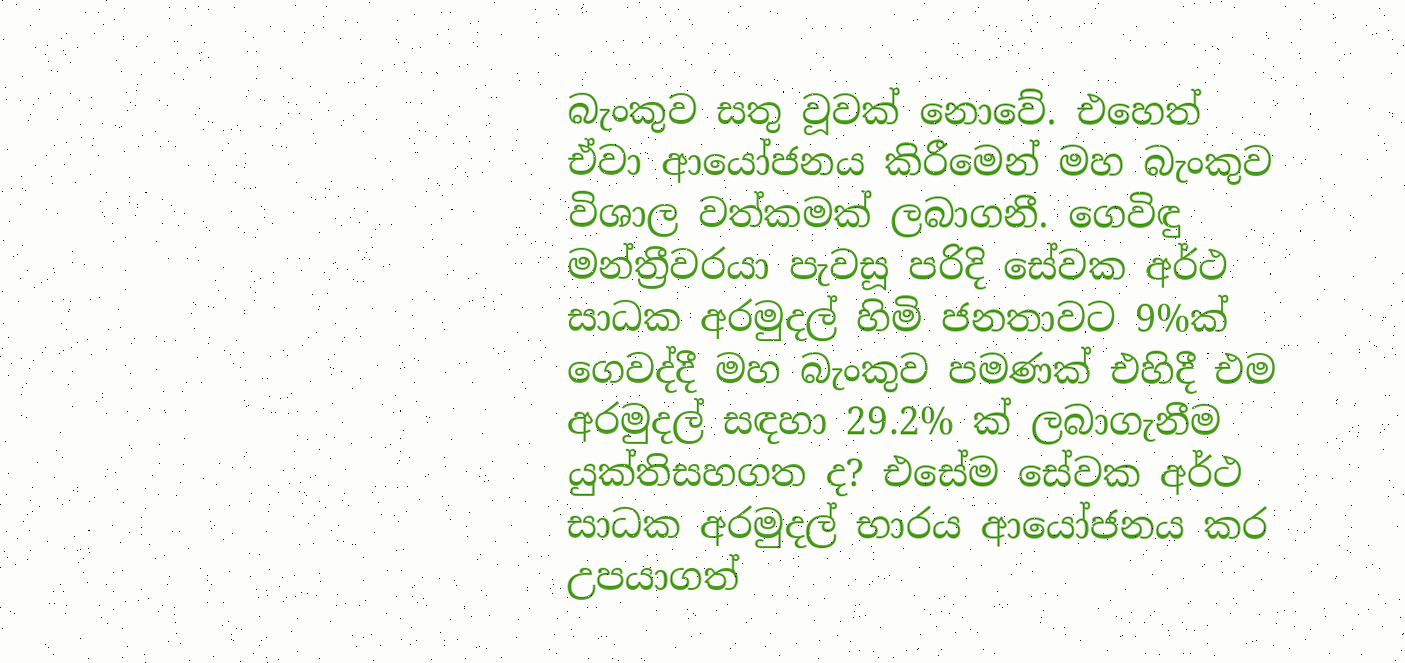බැංකුව සතු වූවක් නොවේ. එහෙත් ඒවා ආයෝජනය කිරීමෙන් මහ බැංකුව විශාල වත්කමක් ලබාගනී. ගෙවිඳු මන්ත්‍රීවරයා පැවසූ පරිදි සේවක අර්ථ සාධක අරමුදල් හිමි ජනතාවට 9%ක් ගෙවද්දී මහ බැංකුව පමණක් එහිදී එම අරමුදල් සඳහා 29.2% ක් ලබාගැනීම යුක්තිසහගත ද? එසේම සේවක අර්ථ සාධක අරමුදල් භාරය ආයෝජනය කර උපයාගත්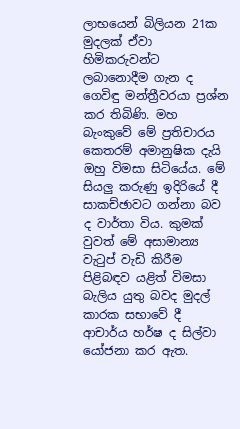ලාභයෙන් බිලියන 21ක මුදලක් ඒවා හිමිකරුවන්ට ලබානොදීම ගැන ද ගෙවිඳු මන්ත්‍රීවරයා ප්‍රශ්න කර තිබිණි. මහ බැංකුවේ මේ ප්‍රතිචාරය කෙතරම් අමානුෂික දැයි ඔහු විමසා සිටියේය. මේ සියලු කරුණු ඉදිරියේ දී සාකච්ඡාවට ගන්නා බව ද වාර්තා විය. කුමක් වුවත් මේ අසාමාන්‍ය වැටුප් වැඩි කිරීම පිළිබඳව යළිත් විමසා බැලිය යුතු බවද මුදල් කාරක සභාවේ දී ආචාර්ය හර්ෂ ද සිල්වා යෝජනා කර ඇත.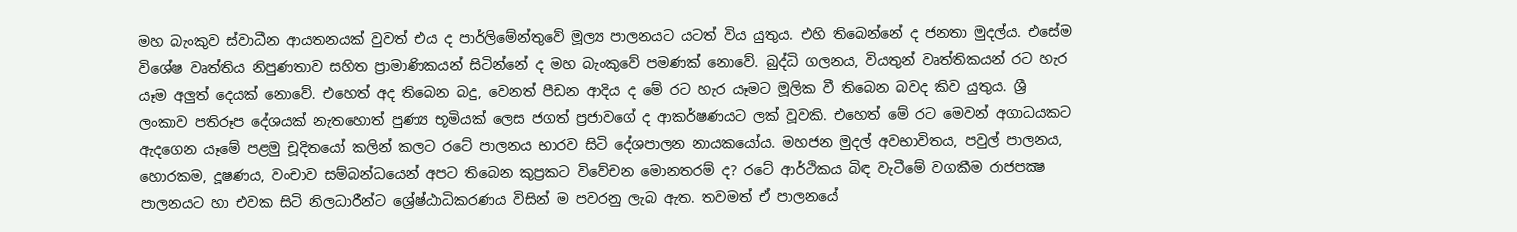මහ බැංකුව ස්වාධීන ආයතනයක් වුවත් එය ද පාර්ලිමේන්තුවේ මූල්‍ය පාලනයට යටත් විය යුතුය. එහි තිබෙන්නේ ද ජනතා මුදල්ය. එසේම විශේෂ වෘත්තිය නිපුණතාව සහිත ප්‍රාමාණිකයන් සිටින්නේ ද මහ බැංකුවේ පමණක් නොවේ. බුද්ධි ගලනය, වියතුන් වෘත්තිකයන් රට හැර යෑම අලුත් දෙයක් නොවේ. එහෙත් අද තිබෙන බදු, වෙනත් පීඩන ආදිය ද මේ රට හැර යෑමට මූලික වී තිබෙන බවද කිව යුතුය. ශ්‍රී ලංකාව පතිරූප දේශයක් නැතහොත් පුණ්‍ය භූමියක් ලෙස ජගත් ප්‍රජාවගේ ද ආකර්ෂණයට ලක් වූවකි. එහෙත් මේ රට මෙවන් අගාධයකට ඇදගෙන යෑමේ පළමු චූදිතයෝ කලින් කලට රටේ පාලනය භාරව සිටි දේශපාලන නායකයෝය. මහජන මුදල් අවභාවිතය, පවුල් පාලනය, හොරකම, දූෂණය, වංචාව සම්බන්ධයෙන් අපට තිබෙන කුප්‍රකට විවේචන මොනතරම් ද? රටේ ආර්ථිකය බිඳ වැටීමේ වගකීම රාජපක්‍ෂ පාලනයට හා එවක සිටි නිලධාරීන්ට ශ්‍රේෂ්ඨාධිකරණය විසින් ම පවරනු ලැබ ඇත. තවමත් ඒ පාලනයේ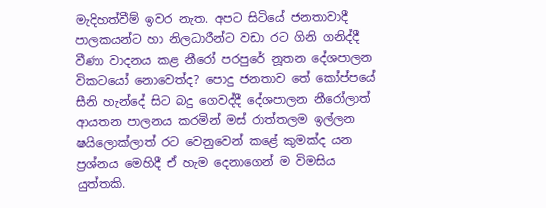මැදිහත්වීම් ඉවර නැත. අපට සිටියේ ජනතාවාදී පාලකයන්ට හා නිලධාරීන්ට වඩා රට ගිනි ගනිද්දී වීණා වාදනය කළ නීරෝ පරපුරේ නූතන දේශපාලන විකටයෝ නොවෙත්ද? පොදු ජනතාව තේ කෝප්පයේ සීනි හැන්දේ සිට බදු ගෙවද්දී දේශපාලන නීරෝලාත් ආයතන පාලනය කරමින් මස් රාත්තලම ඉල්ලන ෂයිලොක්ලාත් රට වෙනුවෙන් කළේ කුමක්ද යන ප්‍රශ්නය මෙහිදී ඒ හැම දෙනාගෙන් ම විමසිය යුත්තකි.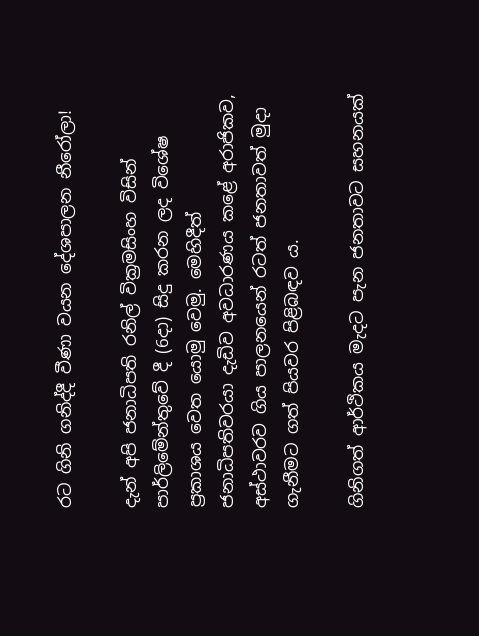රට ගිනි ගනිද්දී වීණා වයන දේශපාලන නීරෝලා!

දැන් අපි ජනාධිපති රනිල් වික්‍රමසිංහ විසින් පාර්ලිමේන්තුවේ දී (6දා) සිදු කරන ලද විශේෂ ප්‍රකාශය වෙත යොමු වෙමු. මෙහිදීත් ජනාධිපතිවරයා දැඩිව අවධාරණය කළේ අරාජිකව, අස්ථාවරව ගිය පාලනයෙන් රටත් ජනතාවත් මුදා ගැනීමට ගත් පියවර පිළිබඳව ය.

ගිනිගත් ආර්ථිකය මැදට පැන ජනතාවට සහනයක්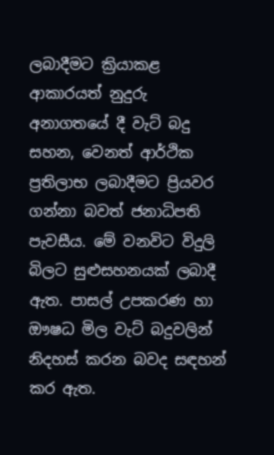ලබාදීමට ක්‍රියාකළ ආකාරයත් නුදුරු අනාගතයේ දී වැට් බදු සහන, වෙනත් ආර්ථික ප්‍රතිලාභ ලබාදීමට ප්‍රියවර ගන්නා බවත් ජනාධිපති පැවසීය. මේ වනවිට විදුලි බිලට සුළුසහනයක් ලබාදී ඇත. පාසල් උපකරණ හා ඖෂධ මිල වැට් බදුවලින් නිදහස් කරන බවද සඳහන් කර ඇත.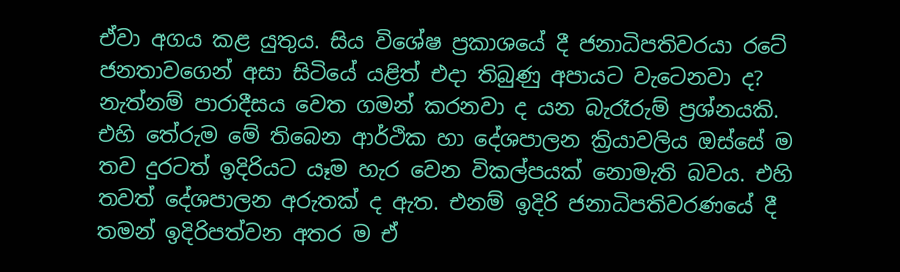ඒවා අගය කළ යුතුය. සිය විශේෂ ප්‍රකාශයේ දී ජනාධිපතිවරයා රටේ ජනතාවගෙන් අසා සිටියේ යළිත් එදා තිබුණු අපායට වැටෙනවා ද? නැත්නම් පාරාදීසය වෙත ගමන් කරනවා ද යන බැරෑරුම් ප්‍රශ්නයකි. එහි තේරුම මේ තිබෙන ආර්ථික හා දේශපාලන ක්‍රියාවලිය ඔස්සේ ම තව දුරටත් ඉදිරියට යෑම හැර වෙන විකල්පයක් නොමැති බවය. එහි තවත් දේශපාලන අරුතක් ද ඇත. එනම් ඉදිරි ජනාධිපතිවරණයේ දී තමන් ඉදිරිපත්වන අතර ම ඒ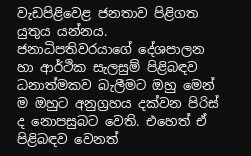වැඩපිළිවෙළ ජනතාව පිළිගත යුතුය යන්නය. ජනාධිපතිවරයාගේ දේශපාලන හා ආර්ථික සැලසුම් පිළිබඳව ධනාත්මකව බැලීමට ඔහු මෙන් ම ඔහුට අනුග්‍රහය දක්වන පිරිස් ද නොපසුබට වෙති. එහෙත් ඒ පිළිබඳව වෙනත්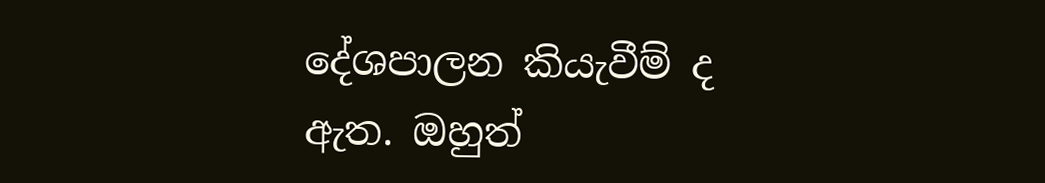දේශපාලන කියැවීම් ද ඇත. ඔහුත්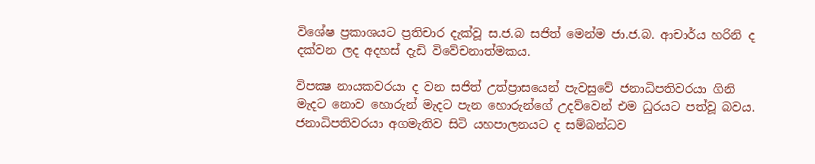විශේෂ ප්‍රකාශයට ප්‍රතිචාර දැක්වූ ස.ජ.බ සජිත් මෙන්ම ජා.ජ.බ. ආචාර්ය හරිනි ද දක්වන ලද අදහස් දැඩි විවේචනාත්මකය.

විපක්‍ෂ නායකවරයා ද වන සජිත් උත්ප්‍රාසයෙන් පැවසුවේ ජනාධිපතිවරයා ගිනි මැදට නොව හොරුන් මැදට පැන හොරුන්ගේ උදව්වෙන් එම ධුරයට පත්වූ බවය. ජනාධිපතිවරයා අගමැතිව සිටි යහපාලනයට ද සම්බන්ධව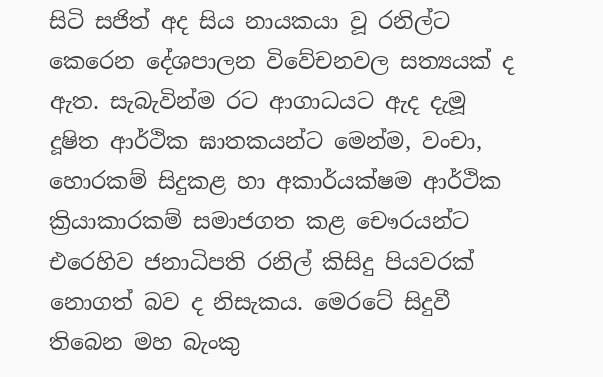සිටි සජිත් අද සිය නායකයා වූ රනිල්ට කෙරෙන දේශපාලන විවේචනවල සත්‍යයක් ද ඇත. සැබැවින්ම රට ආගාධයට ඇද දැමූ දූෂිත ආර්ථික ඝාතකයන්ට මෙන්ම, වංචා, හොරකම් සිදුකළ හා අකාර්යක්ෂම ආර්ථික ක්‍රියාකාරකම් සමාජගත කළ චෞරයන්ට එරෙහිව ජනාධිපති රනිල් කිසිදු පියවරක් නොගත් බව ද නිසැකය. මෙරටේ සිදුවී තිබෙන මහ බැංකු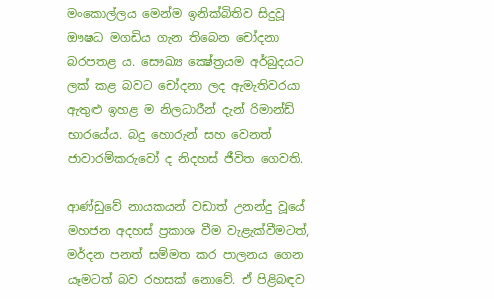මංකොල්ලය මෙන්ම ඉනික්බිතිව සිදුවූ ඖෂධ මගඩිය ගැන තිබෙන චෝදනා බරපතළ ය. සෞඛ්‍ය ක්‍ෂේත්‍රයම අර්බුදයට ලක් කළ බවට චෝදනා ලද ඇමැතිවරයා ඇතුළු ඉහළ ම නිලධාරීන් දැන් රිමාන්ඩ් භාරයේය. බදු හොරුන් සහ වෙනත් ජාවාරම්කරුවෝ ද නිදහස් ජීවිත ගෙවති.

ආණ්ඩුවේ නායකයන් වඩාත් උනන්දු වූයේ මහජන අදහස් ප්‍රකාශ වීම වැළැක්වීමටත්, මර්දන පනත් සම්මත කර පාලනය ගෙන යෑමටත් බව රහසක් නොවේ. ඒ පිළිබඳව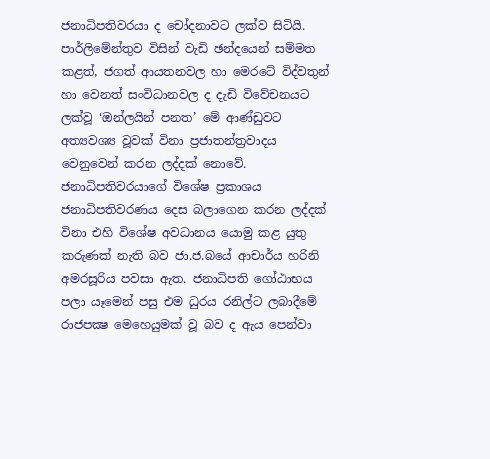ජනාධිපතිවරයා ද චෝදනාවට ලක්ව සිටියි. පාර්ලිමේන්තුව විසින් වැඩි ඡන්දයෙන් සම්මත කළත්, ජගත් ආයතනවල හා මෙරටේ විද්වතුන් හා වෙනත් සංවිධානවල ද දැඩි විවේචනයට ලක්වූ ‘ඔන්ලයින් පනත’ මේ ආණ්ඩුවට අත්‍යවශ්‍ය වූවක් විනා ප්‍රජාතන්ත්‍රවාදය වෙනුවෙන් කරන ලද්දක් නොවේ. ජනාධිපතිවරයාගේ විශේෂ ප්‍රකාශය ජනාධිපතිවරණය දෙස බලාගෙන කරන ලද්දක් විනා එහි විශේෂ අවධානය යොමු කළ යුතු කරුණක් නැති බව ජා.ජ.බයේ ආචාර්ය හරිනි අමරසූරිය පවසා ඇත. ජනාධිපති ගෝඨාභය පලා යෑමෙන් පසු එම ධුරය රනිල්ට ලබාදීමේ රාජපක්‍ෂ මෙහෙයුමක් වූ බව ද ඇය පෙන්වා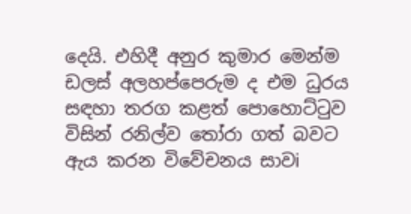දෙයි. එහිදී අනුර කුමාර මෙන්ම ඩලස් අලහප්පෙරුම ද එම ධුරය සඳහා තරග කළත් පොහොට්ටුව විසින් රනිල්ව තෝරා ගත් බවට ඇය කරන විවේචනය සාවi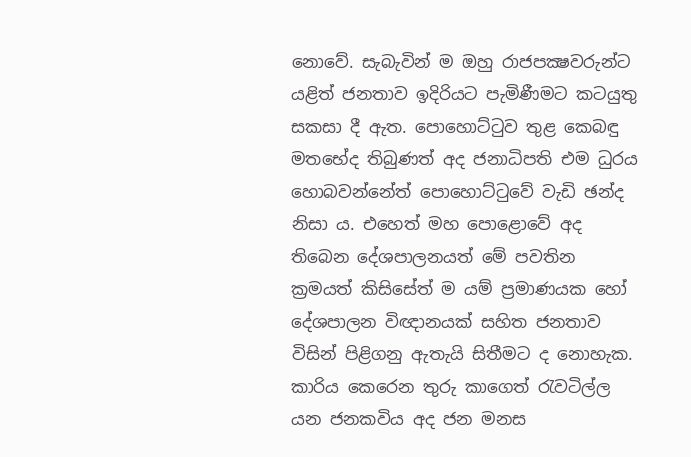නොවේ. සැබැවින් ම ඔහු රාජපක්‍ෂවරුන්ට යළිත් ජනතාව ඉදිරියට පැමිණීමට කටයුතු සකසා දී ඇත. පොහොට්ටුව තුළ කෙබඳු මතභේද තිබුණත් අද ජනාධිපති එම ධුරය හොබවන්නේත් පොහොට්ටුවේ වැඩි ඡන්ද නිසා ය. එහෙත් මහ පොළොවේ අද තිබෙන දේශපාලනයත් මේ පවතින ක්‍රමයත් කිසිසේත් ම යම් ප්‍රමාණයක හෝ දේශපාලන විඥානයක් සහිත ජනතාව විසින් පිළිගනු ඇතැයි සිතීමට ද නොහැක. කාරිය කෙරෙන තුරු කාගෙත් රැවටිල්ල යන ජනකවිය අද ජන මනස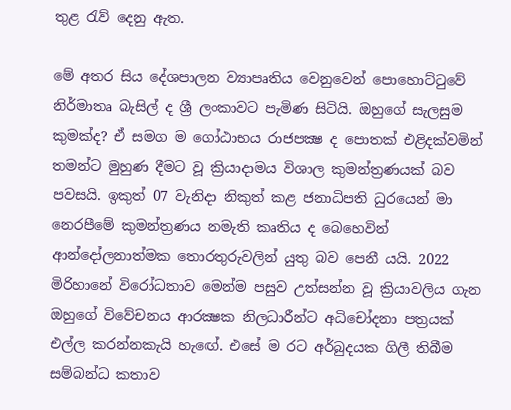තුළ රැව් දෙනු ඇත.

මේ අතර සිය දේශපාලන ව්‍යාපෘතිය වෙනුවෙන් පොහොට්ටුවේ නිර්මාතෘ බැසිල් ද ශ්‍රී ලංකාවට පැමිණ සිටියි. ඔහුගේ සැලසුම කුමක්ද? ඒ සමග ම ගෝඨාභය රාජපක්‍ෂ ද පොතක් එළිදක්වමින් තමන්ට මුහුණ දීමට වූ ක්‍රියාදාමය විශාල කුමන්ත්‍රණයක් බව පවසයි. ඉකුත් 07 වැනිදා නිකුත් කළ ජනාධිපති ධුරයෙන් මා නෙරපීමේ කුමන්ත්‍රණය නමැති කෘතිය ද බෙහෙවින් ආන්දෝලනාත්මක තොරතුරුවලින් යුතු බව පෙනී යයි. 2022 මිරිහානේ විරෝධතාව මෙන්ම පසුව උත්සන්න වූ ක්‍රියාවලිය ගැන ඔහුගේ විවේචනය ආරක්‍ෂක නිලධාරීන්ට අධිචෝදනා පත්‍රයක් එල්ල කරන්නකැයි හැඟේ. එසේ ම රට අර්බුදයක ගිලී තිබීම සම්බන්ධ කතාව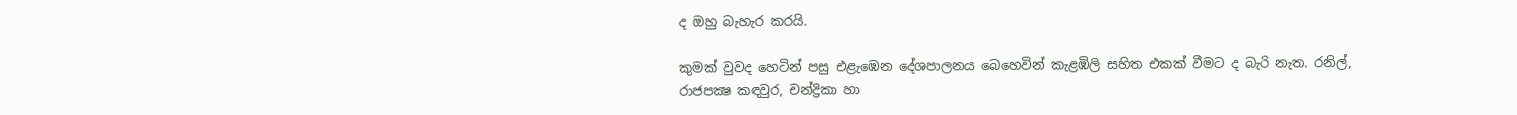ද ඔහු බැහැර කරයි.

කුමක් වුවද හෙටින් පසු එළැඹෙන දේශපාලනය බෙහෙවින් කැළඹිලි සහිත එකක් වීමට ද බැරි නැත. රනිල්, රාජපක්‍ෂ කඳවුර, චන්ද්‍රිකා හා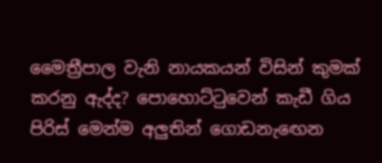මෛත්‍රීපාල වැනි නායකයන් විසින් කුමක් කරනු ඇද්ද? පොහොට්ටුවෙන් කැඩී ගිය පිරිස් මෙන්ම අලුතින් ගොඩනැඟෙන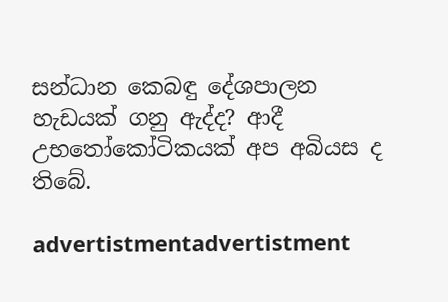සන්ධාන කෙබඳු දේශපාලන හැඩයක් ගනු ඇද්ද? ආදී උභතෝකෝටිකයක් අප අබියස ද තිබේ.

advertistmentadvertistment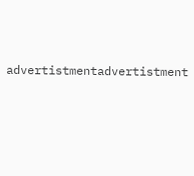advertistmentadvertistment